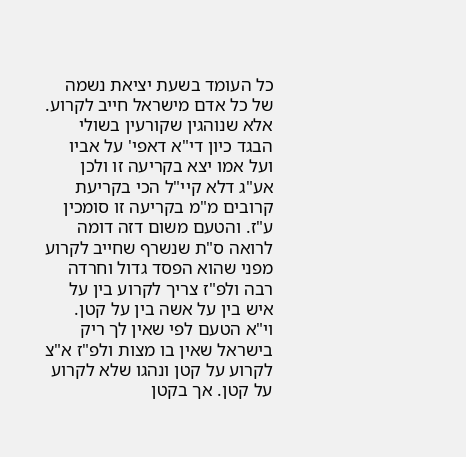כל העומד בשעת יציאת נשמה של כל אדם מישראל חייב לקרוע. אלא שנוהגין שקורעין בשולי הבגד כיון די"א דאפי' על אביו ועל אמו יצא בקריעה זו ולכן אע"ג דלא קיי"ל הכי בקריעת קרובים מ"מ בקריעה זו סומכין ע"ז. והטעם משום דזה דומה לרואה ס"ת שנשרף שחייב לקרוע מפני שהוא הפסד גדול וחרדה רבה ולפ"ז צריך לקרוע בין על איש בין על אשה בין על קטן. וי"א הטעם לפי שאין לך ריק בישראל שאין בו מצות ולפ"ז א"צ לקרוע על קטן ונהגו שלא לקרוע על קטן. אך בקטן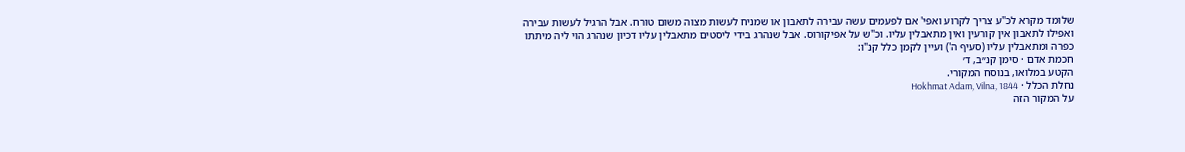שלומד מקרא לכ"ע צריך לקרוע ואפי' אם לפעמים עשה עבירה לתאבון או שמניח לעשות מצוה משום טורח. אבל הרגיל לעשות עבירה ואפילו לתאבון אין קורעין ואין מתאבלין עליו. וכ"ש על אפיקורוס. אבל שנהרג בידי ליסטים מתאבלין עליו דכיון שנהרג הוי ליה מיתתו כפרה ומתאבלין עליו (סעיף ה') ועיין לקמן כלל קנ"ו:
חכמת אדם · סימן קנ״ב, ד׳
הקטע במלואו, בנוסח המקורי.
נחלת הכלל · Hokhmat Adam, Vilna, 1844
על המקור הזה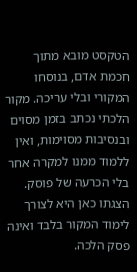הטקסט מובא מתוך חכמת אדם, בנוסחו המקורי ובלי עריכה. מקור הלכתי נכתב בזמן מסוים ובנסיבות מסוימות, ואין ללמוד ממנו למקרה אחר בלי הכרעה של פוסק. הצגתו כאן היא לצורך לימוד המקור בלבד ואינה פסק הלכה.